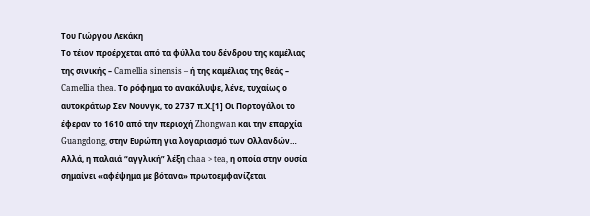Του Γιώργου Λεκάκη
Το τέιον προέρχεται από τα φύλλα του δένδρου της καμέλιας της σινικής – Camellia sinensis – ή της καμέλιας της θεάς – Camellia thea. Το ρόφημα το ανακάλυψε, λένε, τυχαίως ο αυτοκράτωρ Σεν Νουνγκ, το 2737 π.Χ.[1] Οι Πορτογάλοι το έφεραν το 1610 από την περιοχή Zhongwan και την επαρχία Guangdong, στην Ευρώπη για λογαριασμό των Ολλανδών…
Αλλά, η παλαιά “αγγλική” λέξη chaa > tea, η οποία στην ουσία σημαίνει «αφέψημα με βότανα» πρωτοεμφανίζεται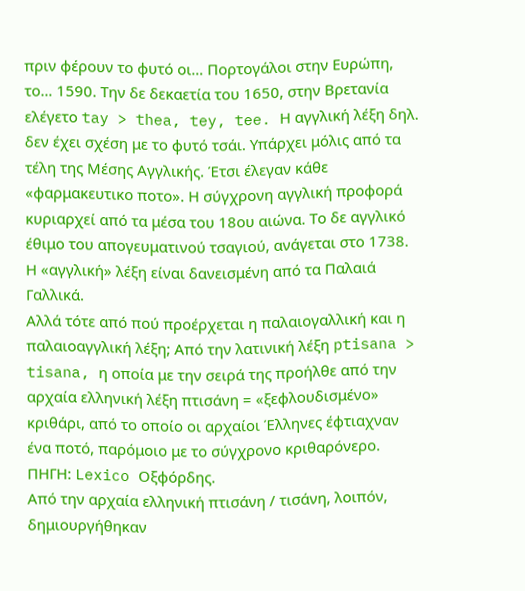πριν φέρουν το φυτό οι… Πορτογάλοι στην Ευρώπη, το… 1590. Την δε δεκαετία του 1650, στην Βρετανία ελέγετο tay > thea, tey, tee. Η αγγλική λέξη δηλ. δεν έχει σχέση με το φυτό τσάι. Υπάρχει μόλις από τα τέλη της Μέσης Αγγλικής. Έτσι έλεγαν κάθε «φαρμακευτικο ποτο». Η σύγχρονη αγγλική προφορά κυριαρχεί από τα μέσα του 18ου αιώνα. Το δε αγγλικό έθιμο του απογευματινού τσαγιού, ανάγεται στο 1738. Η «αγγλική» λέξη είναι δανεισμένη από τα Παλαιά Γαλλικά.
Αλλά τότε από πού προέρχεται η παλαιογαλλική και η παλαιοαγγλική λέξη; Από την λατινική λέξη ptisana > tisana, η οποία με την σειρά της προήλθε από την αρχαία ελληνική λέξη πτισάνη = «ξεφλουδισμένο» κριθάρι, από το οποίο οι αρχαίοι Έλληνες έφτιαχναν ένα ποτό, παρόμοιο με το σύγχρονο κριθαρόνερο. ΠΗΓΗ: Lexico Οξφόρδης.
Από την αρχαία ελληνική πτισάνη / τισάνη, λοιπόν, δημιουργήθηκαν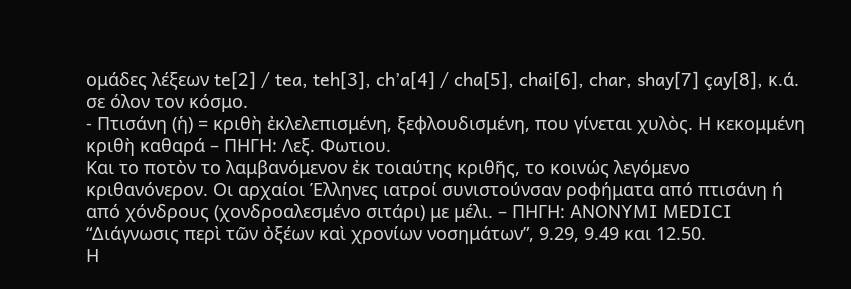ομάδες λέξεων te[2] / tea, teh[3], ch’a[4] / cha[5], chai[6], char, shay[7] çay[8], κ.ά. σε όλον τον κόσμο.
- Πτισάνη (ἡ) = κριθὴ ἐκλελεπισμένη, ξεφλουδισμένη, που γίνεται χυλὸς. Η κεκομμένη κριθὴ καθαρά – ΠΗΓΗ: Λεξ. Φωτιου.
Και το ποτὸν το λαμβανόμενον ἐκ τοιαύτης κριθῆς, το κοινώς λεγόμενο κριθανόνερον. Οι αρχαίοι Έλληνες ιατροί συνιστούνσαν ροφήματα από πτισάνη ή από χόνδρους (χονδροαλεσμένο σιτάρι) με μέλι. – ΠΗΓΗ: ANONYMI MEDICI “Διάγνωσις περὶ τῶν ὀξέων καὶ χρονίων νοσημάτων”, 9.29, 9.49 και 12.50.
Η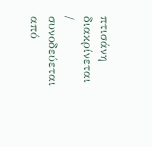πτισάνη διακρίνεται / συνοδεύεται από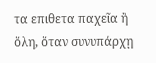τα επιθετα παχεῖα ἢ ὅλη, ὅταν συνυπάρχῃ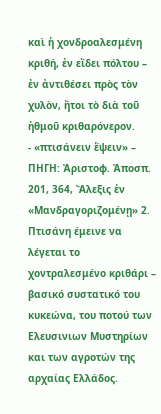καὶ ἡ χονδροαλεσμένη κριθή, ἐν εἴδει πόλτου – ἐν ἀντιθέσει πρὸς τὸν χυλὸν, ἤτοι τὸ διὰ τοῦ ἠθμοῦ κριθαρόνερον.
- «πτισάνειν ἕψειν» – ΠΗΓΗ: Ἀριστοφ. Ἀποσπ. 201, 364, Ἄλεξις ἐν «Μανδραγοριζομένῃ» 2.
Πτισάνη έμεινε να λέγεται το χοντραλεσμένο κριθάρι – βασικό συστατικό του κυκεώνα, του ποτού των Ελευσινιων Μυστηρίων και των αγροτών της αρχαίας Ελλάδος.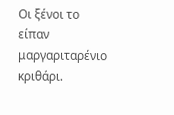Οι ξένοι το είπαν μαργαριταρένιο κριθάρι.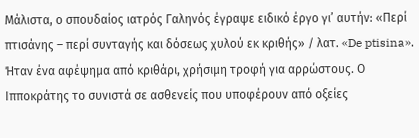Μάλιστα, ο σπουδαίος ιατρός Γαληνός έγραψε ειδικό έργο γι’ αυτήν: «Περί πτισάνης – περί συνταγής και δόσεως χυλού εκ κριθής» / λατ. «De ptisina».
Ήταν ένα αφέψημα από κριθάρι, χρήσιμη τροφή για αρρώστους. Ο Ιπποκράτης το συνιστά σε ασθενείς που υποφέρουν από οξείες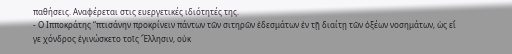παθήσεις. Αναφέρεται στις ευεργετικές ιδιότητές της.
- Ο Ιπποκράτης “πτισάνην προκρίνειν πάντων τῶν σιτηρῶν ἐδεσμάτων ἐν τῇ διαίτῃ τῶν ὀξέων νοσημάτων, ὡς εἴ γε χόνδρος ἐγινώσκετο τοῖς Ἕλλησιν, οὐκ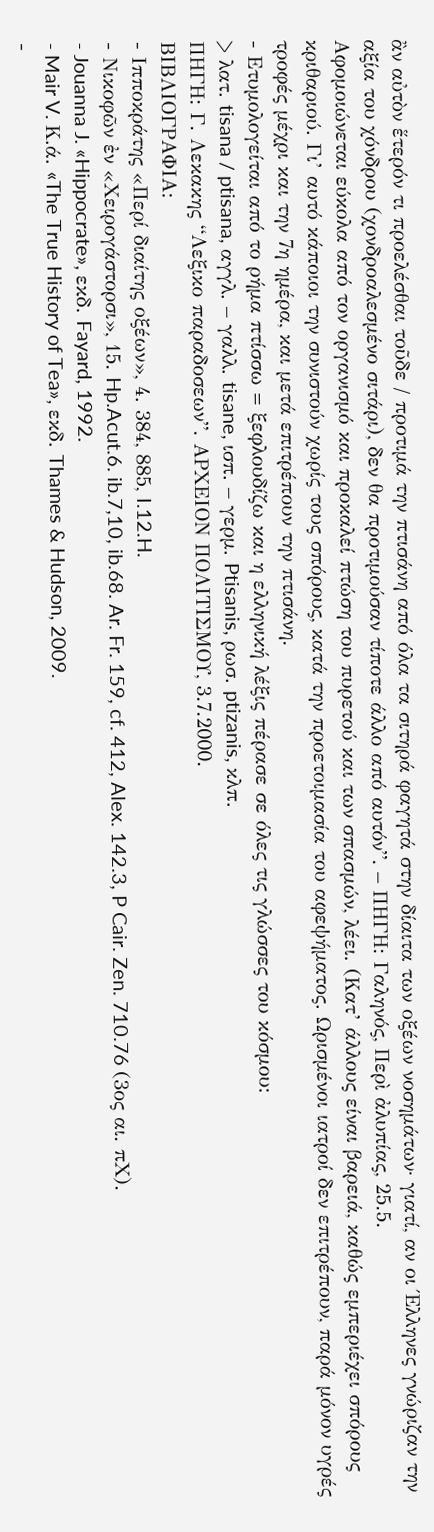ἂν αὐτὸν ἕτερόν τι προελέσθαι τοῦδε / προτιμά την πτισάνη από όλα τα σιτηρά φαγητά στην δίαιτα των οξέων νοσημάτων· γιατί, αν οι Έλληνες γνώριζαν την αξία του χόνδρου (χονδροαλεσμένο σιτάρι), δεν θα προτιμούσαν τίποτε άλλο από αυτόν”. – ΠΗΓΗ: Γαληνός, Περὶ ἀλυπίας, 25.5.
Αφομοιώνεται εύκολα από τον οργανισμό και προκαλεί πτώση του πυρετού και των σπασμών, λέει. (Κατ’ άλλους είναι βαρειά, καθώς εμπεριέχει σπόρους κριθαριού. Γι’ αυτό κάποιοι την συνιστούν χωρίς τους σπόρους, κατά την προετοιμασία του αφεψήματος. Ωρισμένοι ιατροί δεν επιτρέπουν, παρά μόνον υγρές τροφές μέχρι και την 7η ημέρα, και μετά επιτρέπουν την πτισάνη.
- Ετυμολογείται από το ρήμα πτίσσω = ξεφλουδίζω και η ελληνική λέξις πέρασε σε όλες τις γλώσσες του κόσμου:
> λατ. tisana / ptisana, αγγλ. – γαλλ. tisane, ισπ. – γερμ. Ptisanis, ρωσ. ptizanis, κλπ.
ΠΗΓΗ: Γ. Λεκακης “Λεξικο παραδοσεων”. ΑΡΧΕΙΟΝ ΠΟΛΙΤΙΣΜΟΥ, 3.7.2000.
ΒΙΒΛΙΟΓΡΑΦΙΑ:
- Ιπποκράτης «Περί διαίτης οξέων», 4. 384, 885, I.12.H.
- Νικοφῶν ἐν «Χειρογάστορσι», 15. Hp.Acut.6. ib.7,10, ib.68. Ar. Fr. 159, cf. 412, Alex. 142.3, P Cair. Zen. 710.76 (3ος αι. πΧ).
- Jouanna J. «Hippocrate», εκδ. Fayard, 1992.
- Mair V. Κ.ά. «The True History of Tea», εκδ. Thames & Hudson, 2009.
-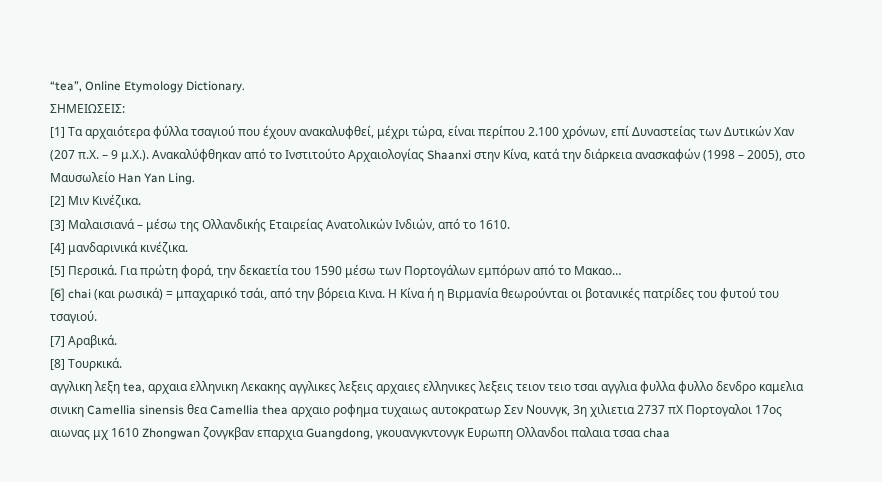“tea”, Online Etymology Dictionary.
ΣΗΜΕΙΩΣΕΙΣ:
[1] Τα αρχαιότερα φύλλα τσαγιού που έχουν ανακαλυφθεί, μέχρι τώρα, είναι περίπου 2.100 χρόνων, επί Δυναστείας των Δυτικών Χαν (207 π.Χ. – 9 μ.Χ.). Ανακαλύφθηκαν από το Ινστιτούτο Αρχαιολογίας Shaanxi στην Κίνα, κατά την διάρκεια ανασκαφών (1998 – 2005), στο Μαυσωλείο Han Yan Ling.
[2] Μιν Κινέζικα.
[3] Μαλαισιανά – μέσω της Ολλανδικής Εταιρείας Ανατολικών Ινδιών, από το 1610.
[4] μανδαρινικά κινέζικα.
[5] Περσικά. Για πρώτη φορά, την δεκαετία του 1590 μέσω των Πορτογάλων εμπόρων από το Μακαο…
[6] chai (και ρωσικά) = μπαχαρικό τσάι, από την βόρεια Κινα. Η Κίνα ή η Βιρμανία θεωρούνται οι βοτανικές πατρίδες του φυτού του τσαγιού.
[7] Αραβικά.
[8] Τουρκικά.
αγγλικη λεξη tea, αρχαια ελληνικη Λεκακης αγγλικες λεξεις αρχαιες ελληνικες λεξεις τειον τειο τσαι αγγλια φυλλα φυλλο δενδρο καμελια σινικη Camellia sinensis θεα Camellia thea αρχαιο ροφημα τυχαιως αυτοκρατωρ Σεν Νουνγκ, 3η χιλιετια 2737 πΧ Πορτογαλοι 17ος αιωνας μχ 1610 Zhongwan ζονγκβαν επαρχια Guangdong, γκουανγκντονγκ Ευρωπη Ολλανδοι παλαια τσαα chaa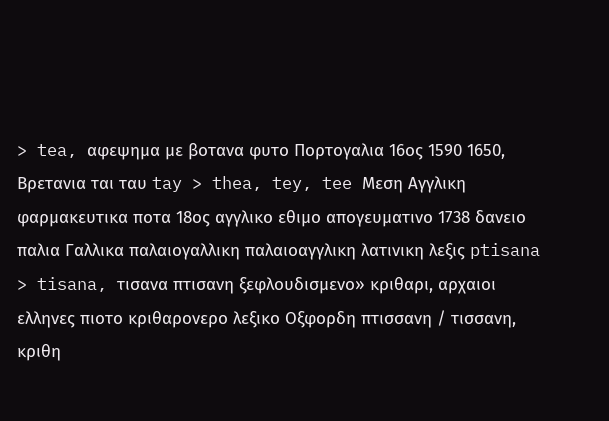> tea, αφεψημα με βοτανα φυτο Πορτογαλια 16ος 1590 1650, Βρετανια ται ταυ tay > thea, tey, tee Μεση Αγγλικη φαρμακευτικα ποτα 18ος αγγλικο εθιμο απογευματινο 1738 δανειο παλια Γαλλικα παλαιογαλλικη παλαιοαγγλικη λατινικη λεξις ptisana > tisana, τισανα πτισανη ξεφλουδισμενο» κριθαρι, αρχαιοι ελληνες πιοτο κριθαρονερο λεξικο Οξφορδη πτισσανη / τισσανη, κριθη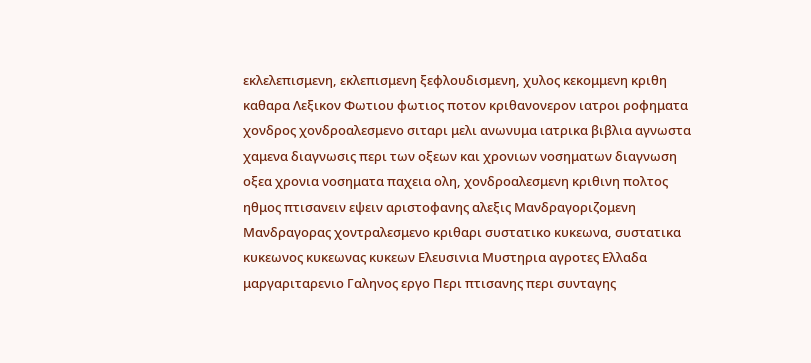εκλελεπισμενη, εκλεπισμενη ξεφλουδισμενη, χυλος κεκομμενη κριθη καθαρα Λεξικον Φωτιου φωτιος ποτον κριθανονερον ιατροι ροφηματα χονδρος χονδροαλεσμενο σιταρι μελι ανωνυμα ιατρικα βιβλια αγνωστα χαμενα διαγνωσις περι των οξεων και χρονιων νοσηματων διαγνωση οξεα χρονια νοσηματα παχεια ολη, χονδροαλεσμενη κριθινη πολτος ηθμος πτισανειν εψειν αριστοφανης αλεξις Μανδραγοριζομενη Μανδραγορας χοντραλεσμενο κριθαρι συστατικο κυκεωνα, συστατικα κυκεωνος κυκεωνας κυκεων Ελευσινια Μυστηρια αγροτες Ελλαδα μαργαριταρενιο Γαληνος εργο Περι πτισανης περι συνταγης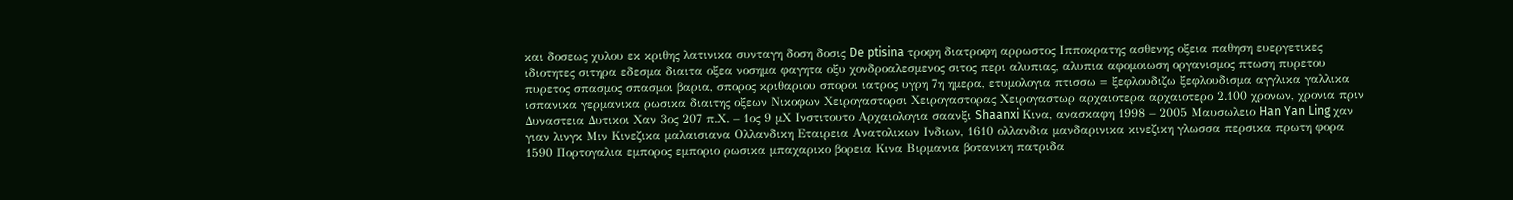και δοσεως χυλου εκ κριθης λατινικα συνταγη δοση δοσις De ptisina τροφη διατροφη αρρωστος Ιπποκρατης ασθενης οξεια παθηση ευεργετικες ιδιοτητες σιτηρα εδεσμα διαιτα οξεα νοσημα φαγητα οξυ χονδροαλεσμενος σιτος περι αλυπιας, αλυπια αφομοιωση οργανισμος πτωση πυρετου πυρετος σπασμος σπασμοι βαρια, σπορος κριθαριου σποροι ιατρος υγρη 7η ημερα, ετυμολογια πτισσω = ξεφλουδιζω ξεφλουδισμα αγγλικα γαλλικα ισπανικα γερμανικα ρωσικα διαιτης οξεων Νικοφων Χειρογαστορσι Χειρογαστορας Χειρογαστωρ αρχαιοτερα αρχαιοτερο 2.100 χρονων, χρονια πριν Δυναστεια Δυτικοι Χαν 3ος 207 π.Χ. – 1ος 9 μΧ Ινστιτουτο Αρχαιολογια σαανξι Shaanxi Κινα, ανασκαφη 1998 – 2005 Μαυσωλειο Han Yan Ling χαν γιαν λινγκ Μιν Κινεζικα μαλαισιανα Ολλανδικη Εταιρεια Ανατολικων Ινδιων, 1610 ολλανδια μανδαρινικα κινεζικη γλωσσα περσικα πρωτη φορα 1590 Πορτογαλια εμπορος εμποριο ρωσικα μπαχαρικο βορεια Κινα Βιρμανια βοτανικη πατριδα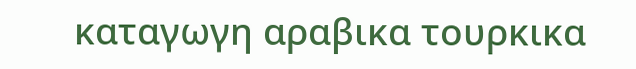καταγωγη αραβικα τουρκικα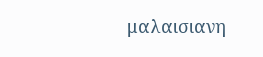μαλαισιανη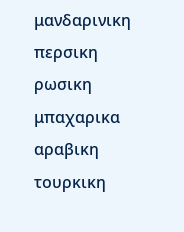μανδαρινικη περσικη ρωσικη μπαχαρικα αραβικη τουρκικη